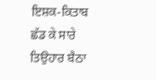ਇਸ਼ਕ-ਕਿਤਾਬ
ਛੱਡ ਕੇ ਸਾਰੇ ਤਿਉਹਾਰ ਬੈਠਾ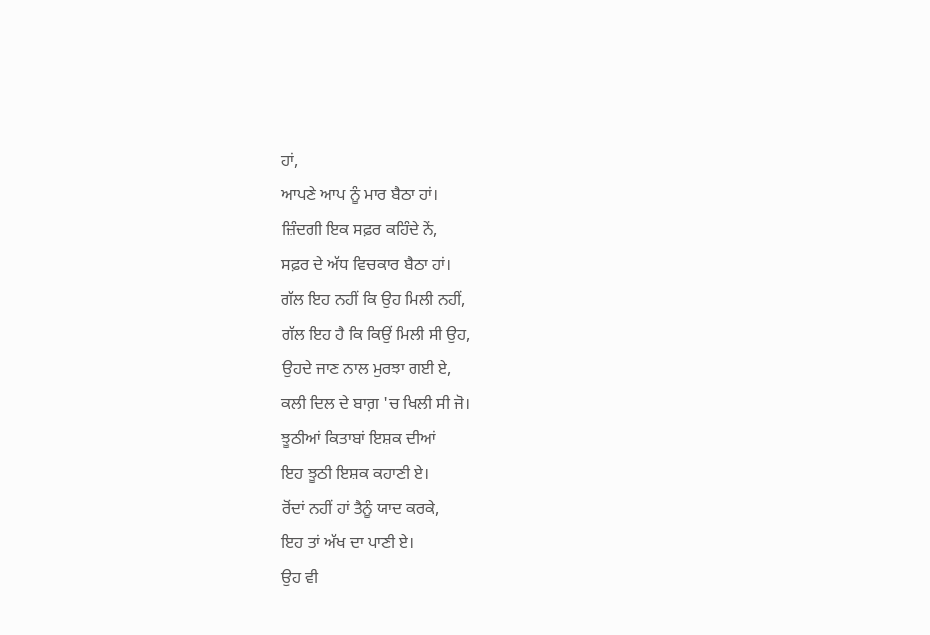ਹਾਂ,
ਆਪਣੇ ਆਪ ਨੂੰ ਮਾਰ ਬੈਠਾ ਹਾਂ।
ਜ਼ਿੰਦਗੀ ਇਕ ਸਫ਼ਰ ਕਹਿੰਦੇ ਨੇਂ,
ਸਫ਼ਰ ਦੇ ਅੱਧ ਵਿਚਕਾਰ ਬੈਠਾ ਹਾਂ।
ਗੱਲ ਇਹ ਨਹੀਂ ਕਿ ਉਹ ਮਿਲੀ ਨਹੀਂ,
ਗੱਲ ਇਹ ਹੈ ਕਿ ਕਿਉਂ ਮਿਲੀ ਸੀ ਉਹ,
ਉਹਦੇ ਜਾਣ ਨਾਲ ਮੁਰਝਾ ਗਈ ਏ,
ਕਲੀ ਦਿਲ ਦੇ ਬਾਗ਼ 'ਚ ਖਿਲੀ ਸੀ ਜੋ।
ਝੂਠੀਆਂ ਕਿਤਾਬਾਂ ਇਸ਼ਕ ਦੀਆਂ
ਇਹ ਝੂਠੀ ਇਸ਼ਕ ਕਹਾਣੀ ਏ।
ਰੋਂਦਾਂ ਨਹੀਂ ਹਾਂ ਤੈਨੂੰ ਯਾਦ ਕਰਕੇ,
ਇਹ ਤਾਂ ਅੱਖ ਦਾ ਪਾਣੀ ਏ।
ਉਹ ਵੀ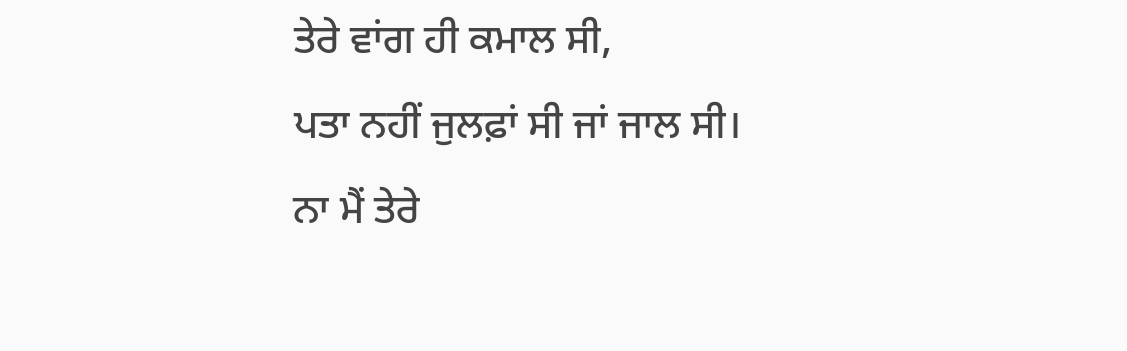ਤੇਰੇ ਵਾਂਗ ਹੀ ਕਮਾਲ ਸੀ,
ਪਤਾ ਨਹੀਂ ਜੁਲਫ਼ਾਂ ਸੀ ਜਾਂ ਜਾਲ ਸੀ।
ਨਾ ਮੈਂ ਤੇਰੇ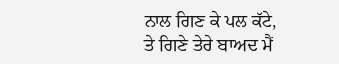ਨਾਲ ਗਿਣ ਕੇ ਪਲ ਕੱਟੇ,
ਤੇ ਗਿਣੇ ਤੇਰੇ ਬਾਅਦ ਮੈਂ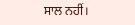ਸਾਲ ਨਹੀਂ।